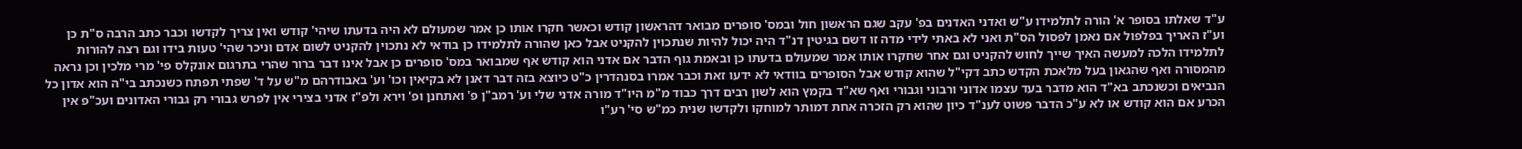ע"ד שאלתו בסופר א' הורה לתלמידו ע"ש ואדני האדנים בפ' עקב שגם הראשון חול ובמס' סופרים מבואר דהראשון קודש וכאשר חקרו אותו כן אמר שמעולם לא היה בדעתו שיהי' קודש ואין צריך לקדשו וכבר כתב הרבה ס"ת כן וע"ז האריך בפלפול אם נאמן לפסול הס"ת ואני לא באתי לידי מדה זו דשם בגיטין דנ"ד היה יכול להיות שנתכוין להקניט אבל כאן שהורה לתלמידו כן בודאי לא נתכוין להקניט לשום אדם וניכר שהי' טעות בידו וגם רצה להורות לתלמידו הלכה למעשה האיך שייך לחוש להקניט וגם אחר שחקרו אותו אמר שמעולם בדעתו כן ובאמת גוף הדבר אם אדני הוא קודש אף שמבואר במס' סופרים כן אבל אינו דבר ברור שהרי בתרגום אונקלס פי' מרי מלכין וכן נראה מהמסורה ואף שהגאון בעל מלאכת הקדש כתב דקי"ל שהוא קודש אבל הסופרים בוודאי לא ידעו זאת וכבר אמרו בסנהדרין כ"ט כיוצא בזה דבר דאנן לא בקיאין וכו' וע' באבודרהם מ"ש על ד' שפתי תפתח כשנכתב בי"ה הוא אדון כל הנביאים וכשנכתב בא"ד הוא מדבר בעד עצמו אדוני ורבוני וגבורי ואף שא"ד בקמץ הוא לשון רבים דרך כבוד מ"מ היו"ד מורה אדני שלי וע' רמב"ן פ' ואתחנן ופ' וירא ולפ"ז אדני בצירי אין לפרש גבורי רק גבורי האדונים ועכ"פ אין הכרע אם הוא קודש או לא ע"כ הדבר פשוט לענ"ד כיון שהוא רק הזכרה אחת דמותר למוחקו ולקדשו שנית כמ"ש סי' רע"ו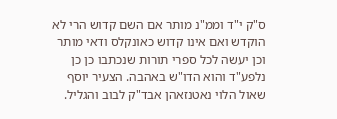ס"ק י"ד וממ"נ מותר אם השם קדוש הרי לא הוקדש ואם אינו קדוש כאונקלס ודאי מותר וכן יעשה לכל ספרי תורות שנכתבו כן כן נלפע"ד והוא הדו"ש באהבה. הצעיר יוסף שאול הלוי נאטנזאהן אבד"ק לבוב והגליל.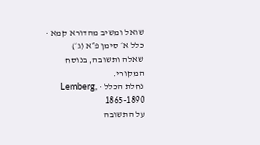שואל ומשיב מהדורא קמא · כלל א׳ סימן פ״א (ג׳)
שאלה ותשובה, בנוסח המקורי.
נחלת הכלל · Lemberg, 1865-1890
על התשובה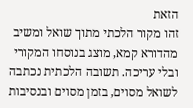הזאת
זהו מקור הלכתי מתוך שואל ומשיב מהדורא קמא, מוצג בנוסחו המקורי ובלי עריכה. תשובה הלכתית נכתבה לשואל מסוים, בזמן מסוים ובנסיבות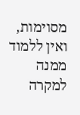מסוימות, ואין ללמוד ממנה למקרה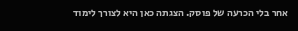אחר בלי הכרעה של פוסק. הצגתה כאן היא לצורך לימוד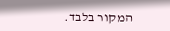המקור בלבד.